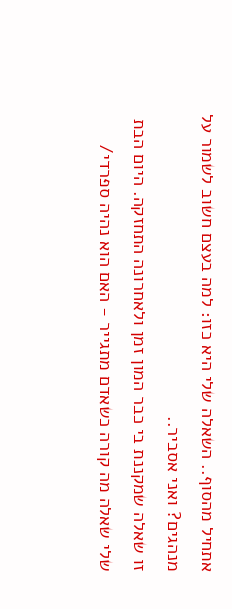אתחיל מהסוף.. השאלה שלי היא כזו: למה בעצם חשוב לשמור על מנהגים? ואני אסביר..
זו שאלה שמקננת בי כבר המון זמן ולאחרונה התחזקה. היום הבת שלי שאלה מה קורה כשאדם מתגייר - האם הוא נהיה ספרדי/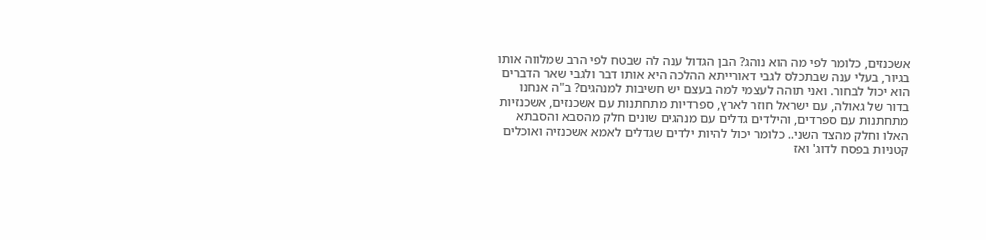אשכנזים, כלומר לפי מה הוא נוהג? הבן הגדול ענה לה שבטח לפי הרב שמלווה אותו בגיור, בעלי ענה שבתכלס לגבי דאורייתא ההלכה היא אותו דבר ולגבי שאר הדברים הוא יכול לבחור. ואני תוהה לעצמי למה בעצם יש חשיבות למנהגים? ב"ה אנחנו בדור של גאולה, עם ישראל חוזר לארץ, ספרדיות מתחתנות עם אשכנזים, אשכנזיות מתחתנות עם ספרדים, והילדים גדלים עם מנהגים שונים חלק מהסבא והסבתא האלו וחלק מהצד השני.. כלומר יכול להיות ילדים שגדלים לאמא אשכנזיה ואוכלים קטניות בפסח לדוג' ואז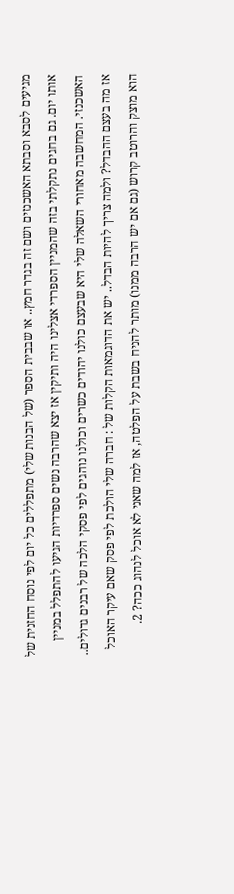מגיעים לסבא וסבתא האשכנזים ושם זה בגדר חמץ.. או שבבית הספר (של הבנות שלי) מתפללים כל יום לפי נוסח החזנית של אותו יום. גם בחגים נתקלתי בזה שהמניין הספרדי אצלינו היה ותיקין אז יצא שהרבה נשים ספרדיות הגיעו להתפלל במניין האשכנזי. המחשבה מאחורי השאלה שלי היא שבעצם כולנו יהודים כשרים וכולנו נוהגים לפי פסקי הלכה של רבנים גדולים.. אז מה בעצם ההבדל? ולמה צריך להיות הבדל.. יש את הדוגמאות הקלות של : חברה שלי הולכת לפי פסק שאם עיקר האוכל הוא מוצק והרוטב קרוש (גם אם יש הרבה ממנו) מותר להניח בשבת על הפלטה, אז למה שאני לא אוכל לנהוג ככה? 2.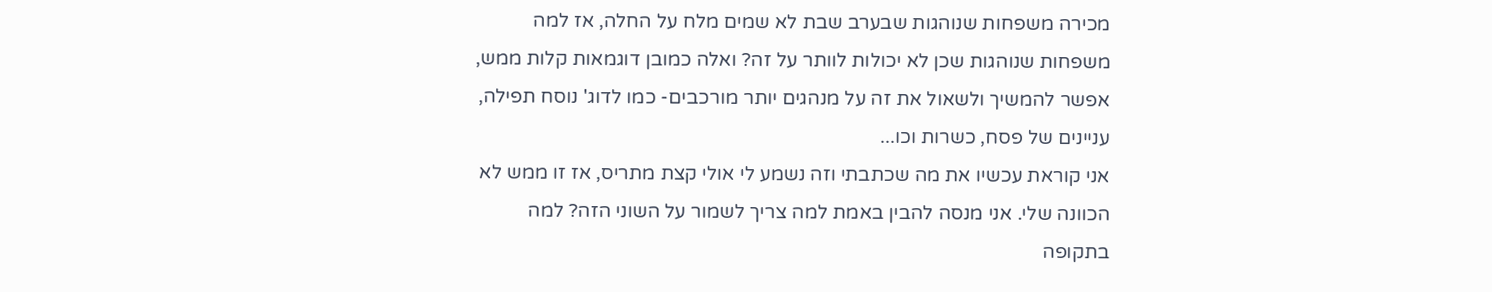מכירה משפחות שנוהגות שבערב שבת לא שמים מלח על החלה, אז למה משפחות שנוהגות שכן לא יכולות לוותר על זה? ואלה כמובן דוגמאות קלות ממש, אפשר להמשיך ולשאול את זה על מנהגים יותר מורכבים- כמו לדוג' נוסח תפילה, עניינים של פסח, כשרות וכו...
אני קוראת עכשיו את מה שכתבתי וזה נשמע לי אולי קצת מתריס, אז זו ממש לא הכוונה שלי. אני מנסה להבין באמת למה צריך לשמור על השוני הזה? למה בתקופה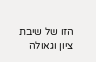הזו של שיבת ציון וגאולה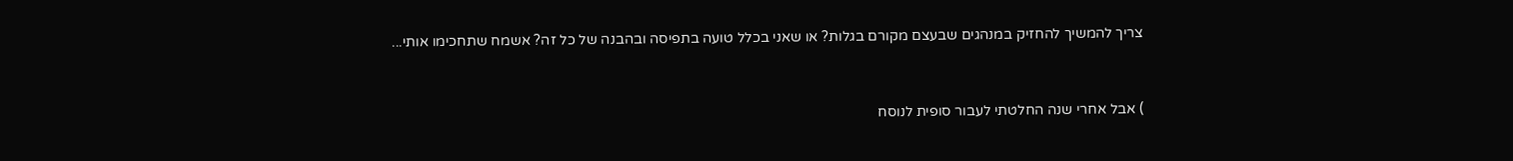צריך להמשיך להחזיק במנהגים שבעצם מקורם בגלות? או שאני בכלל טועה בתפיסה ובהבנה של כל זה? אשמח שתחכימו אותי...


) אבל אחרי שנה החלטתי לעבור סופית לנוסח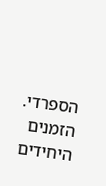הספרדי. הזמנים היחידים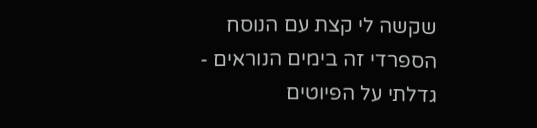שקשה לי קצת עם הנוסח הספרדי זה בימים הנוראים - גדלתי על הפיוטים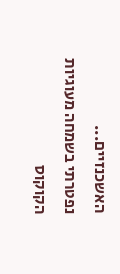האשכנזיים...
נפטרתי בשמחה מעוגיות הקוקוס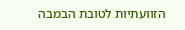הזוועתיות לטובת הבמבה